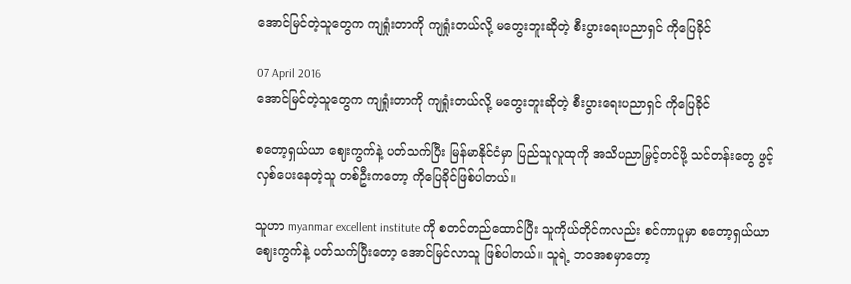အောင်မြင်တဲ့သူတွေက ကျရှုံးတာကို ကျရှုံးတယ်လို့ မတွေးဘူးဆိုတဲ့ စီးပွားရေးပညာရှင် ကိုပြေခိုင်

07 April 2016
အောင်မြင်တဲ့သူတွေက ကျရှုံးတာကို ကျရှုံးတယ်လို့ မတွေးဘူးဆိုတဲ့ စီးပွားရေးပညာရှင် ကိုပြေခိုင်

စတော့ရှယ်ယာ ဈေးကွက်နဲ့ ပတ်သက်ပြီး မြန်မာနိုင်ငံမှာ ပြည်သူလူထုကို အသိပညာမြှင့်တင်ဖို့ သင်တန်းတွေ ဖွင့်လှစ်ပေးနေတဲ့သူ တစ်ဦးကတော့ ကိုပြေခိုင်ဖြစ်ပါတယ်။

သူဟာ myanmar excellent institute ကို စတင်တည်ထောင်ပြီး သူကိုယ်တိုင်ကလည်း စင်ကာပူမှာ စတော့ရှယ်ယာ ဈေးကွက်နဲ့ ပတ်သက်ပြီးတော့ အောင်မြင်လာသူ ဖြစ်ပါတယ်။ သူရဲ့ ဘဝအစမှာတော့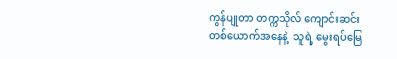ကွန်ပျုတာ တက္ကသိုလ် ကျောင်းဆင်းတစ်ယောက်အနေနဲ့  သူရဲ့ မွေးရပ်မြေ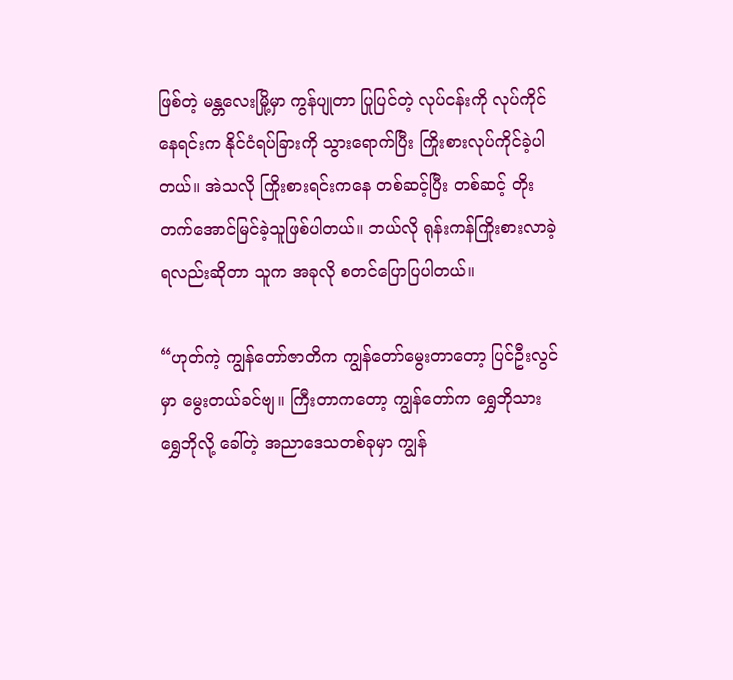ဖြစ်တဲ့ မန္တလေးမြို့မှာ ကွန်ပျုတာ ပြုပြင်တဲ့ လုပ်ငန်းကို လုပ်ကိုင်နေရင်းက နိုင်ငံရပ်ခြားကို သွားရောက်ပြီး ကြိုးစားလုပ်ကိုင်ခဲ့ပါတယ်။ အဲသလို ကြိုးစားရင်းကနေ တစ်ဆင့်ပြီး တစ်ဆင့် တိုးတက်အောင်မြင်ခဲ့သူဖြစ်ပါတယ်။ ဘယ်လို ရုန်းကန်ကြိုးစားလာခဲ့ရလည်းဆိုတာ သူက အခုလို စတင်ပြောပြပါတယ်။

“ဟုတ်ကဲ့ ကျွန်တော်ဇာတိက ကျွန်တော်မွေးတာတော့ ပြင်ဦးလွင်မှာ မွေးတယ်ခင်ဗျ။ ကြီးတာကတော့ ကျွန်တော်က ရွှေဘိုသား ရွှေဘိုလို့ ခေါ်တဲ့ အညာဒေသတစ်ခုမှာ ကျွန်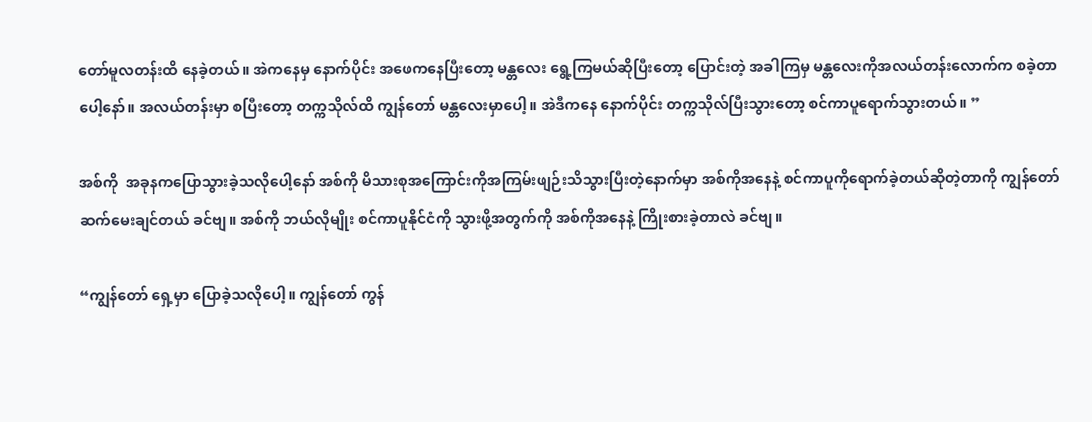တော်မူလတန်းထိ နေခဲ့တယ်။ အဲကနေမှ နောက်ပိုင်း အဖေကနေပြီးတော့ မန္တလေး ရွေ့ကြမယ်ဆိုပြီးတော့ ပြောင်းတဲ့ အခါကြမှ မန္တလေးကိုအလယ်တန်းလောက်က စခဲ့တာပေါ့နော်။ အလယ်တန်းမှာ စပြီးတော့ တက္ကသိုလ်ထိ ကျွန်တော် မန္တလေးမှာပေါ့။ အဲဒီကနေ နောက်ပိုင်း တက္ကသိုလ်ပြီးသွားတော့ စင်ကာပူရောက်သွားတယ်။ ”

အစ်ကို  အခုနကပြောသွားခဲ့သလိုပေါ့နော် အစ်ကို မိသားစုအကြောင်းကိုအကြမ်းဖျဉ်းသိသွားပြီးတဲ့နောက်မှာ အစ်ကိုအနေနဲ့ စင်ကာပူကိုရောက်ခဲ့တယ်ဆိုတဲ့တာကို ကျွန်တော် ဆက်မေးချင်တယ် ခင်ဗျ။ အစ်ကို ဘယ်လိုမျိုး စင်ကာပူနိုင်ငံကို သွားဖို့အတွက်ကို အစ်ကိုအနေနဲ့ ကြိုးစားခဲ့တာလဲ ခင်ဗျ။

“ကျွန်တော် ရှေ့မှာ ပြောခဲ့သလိုပေါ့။ ကျွန်တော် ကွန်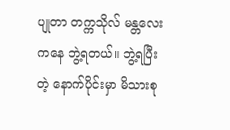ပျုတာ တက္ကသိုလ် မန္တလေးကနေ ဘွဲ့ရတယ်။ ဘွဲ့ရပြီးတဲ့ နောက်ပိုင်းမှာ မိသားစု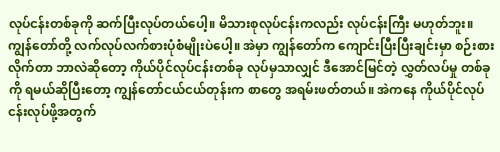လုပ်ငန်းတစ်ခုကို ဆက်ပြီးလုပ်တယ်ပေါ့။ မိသားစုလုပ်ငန်းကလည်း လုပ်ငန်းကြီး မဟုတ်ဘူး။ ကျွန်တော်တို့ လက်လုပ်လက်စားပုံစံမျိုးပဲပေါ့။ အဲမှာ ကျွန်တော်က ကျောင်းပြီးပြီးချင်းမှာ စဉ်းစားလိုက်တာ ဘာလဲဆိုတော့ ကိုယ်ပိုင်လုပ်ငန်းတစ်ခု လုပ်မှသာလျှင် ဒီအောင်မြင်တဲ့ လွှတ်လပ်မှု တစ်ခုကို ရမယ်ဆိုပြီးတော့ ကျွန်တော်ငယ်ငယ်တုန်းက စာတွေ အရမ်းဖတ်တယ်။ အဲကနေ ကိုယ်ပိုင်လုပ်ငန်းလုပ်ဖို့အတွက်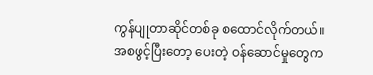ကွန်ပျုတာဆိုင်တစ်ခု စထောင်လိုက်တယ်။ အစဖွင့်ပြီးတော့ ပေးတဲ့ ဝန်ဆောင်မှုတွေက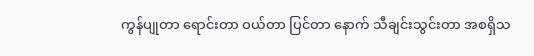ကွန်ပျုတာ ရောင်းတာ ဝယ်တာ ပြင်တာ နောက် သီချင်းသွင်းတာ အစရှိသ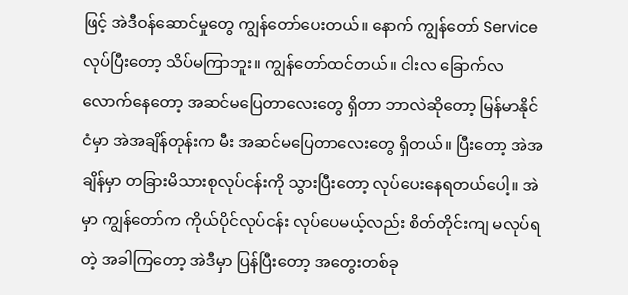ဖြင့် အဲဒီဝန်ဆောင်မှုတွေ ကျွန်တော်ပေးတယ်။ နောက် ကျွန်တော် Service  လုပ်ပြီးတော့ သိပ်မကြာဘူး။ ကျွန်တော်ထင်တယ်။ ငါးလ ခြောက်လလောက်နေတော့ အဆင်မပြေတာလေးတွေ ရှိတာ ဘာလဲဆိုတော့ မြန်မာနိုင်ငံမှာ အဲအချိန်တုန်းက မီး အဆင်မပြေတာလေးတွေ ရှိတယ်။ ပြီးတော့ အဲအချိန်မှာ တခြားမိသားစုလုပ်ငန်းကို သွားပြီးတော့ လုပ်ပေးနေရတယ်ပေါ့။ အဲမှာ ကျွန်တော်က ကိုယ်ပိုင်လုပ်ငန်း လုပ်ပေမယ့်လည်း စိတ်တိုင်းကျ မလုပ်ရတဲ့ အခါကြတော့ အဲဒီမှာ ပြန်ပြီးတော့ အတွေးတစ်ခု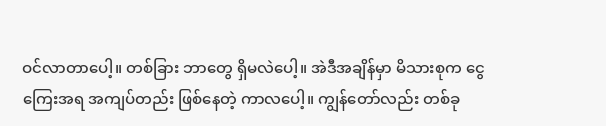ဝင်လာတာပေါ့။ တစ်ခြား ဘာတွေ ရှိမလဲပေါ့။ အဲဒီအချိန်မှာ မိသားစုက ငွေကြေးအရ အကျပ်တည်း ဖြစ်နေတဲ့ ကာလပေါ့။ ကျွန်တော်လည်း တစ်ခု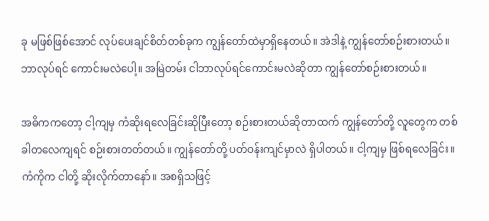ခု မဖြစ်ဖြစ်အောင် လုပ်ပေးချင်စိတ်တစ်ခုက ကျွန်တော်ထဲမှာရှိနေတယ်။ အဲဒါနဲ့ ကျွန်တော်စဉ်းစားတယ်။ ဘာလုပ်ရင် ကောင်းမလဲပေါ့။ အမြဲတမ်း ငါဘာလုပ်ရင်ကောင်းမလဲဆိုတာ ကျွန်တော်စဉ်းစားတယ်။

အဓိကကတော့ ငါ့ကျမှ ကံဆိုးရလေခြင်းဆိုပြီးတော့ စဉ်းစားတယ်ဆိုတာထက် ကျွန်တော်တို့ လူတွေက တစ်ခါတလေကျရင် စဉ်းစားတတ်တယ်။ ကျွန်တော်တို့ ပတ်ဝန်းကျင်မှာလဲ ရှိပါတယ်။ ငါ့ကျမှ ဖြစ်ရလေခြင်း။ ကံကိုက ငါတို့ ဆိုးလိုက်တာနော်။ အစရှိသဖြင့်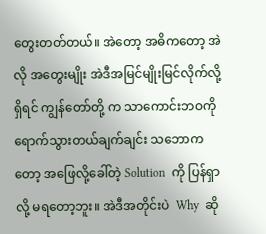တွေးတတ်တယ်။ အဲတော့ အဓိကတော့ အဲလို အတွေးမျိုး အဲဒီအမြင်မျိုးမြင်လိုက်လို့ ရှိရင် ကျွန်တော်တို့ က သာကောင်းဘဝကို ရောက်သွားတယ်ချက်ချင်း သဘောကတော့ အဖြေလို့ခေါ်တဲ့ Solution  ကို ပြန်ရှာလို့ မရတော့ဘူး။ အဲဒီအတိုင်းပဲ  Why  ဆို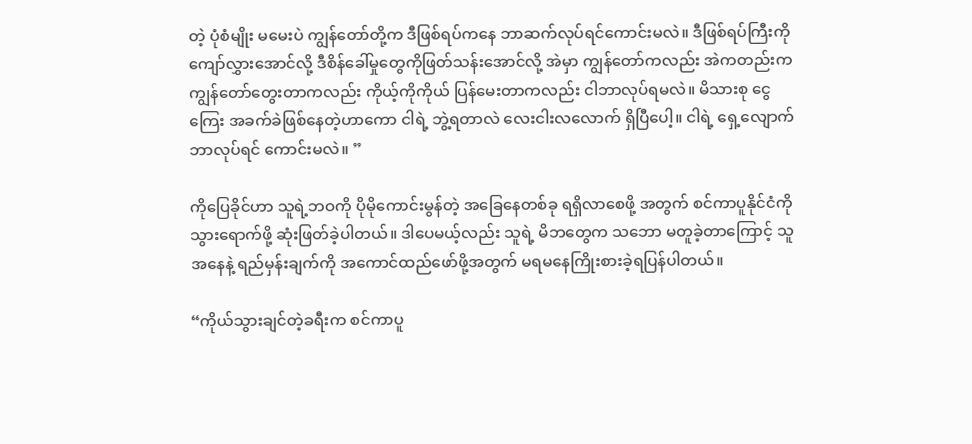တဲ့ ပုံစံမျိုး မမေးပဲ ကျွန်တော်တို့က ဒီဖြစ်ရပ်ကနေ ဘာဆက်လုပ်ရင်ကောင်းမလဲ။ ဒီဖြစ်ရပ်ကြီးကို ကျော်လွှားအောင်လို့ ဒီစိန်ခေါ်မှုတွေကိုဖြတ်သန်းအောင်လို့ အဲမှာ ကျွန်တော်ကလည်း အဲကတည်းက ကျွန်တော်တွေးတာကလည်း ကိုယ့်ကိုကိုယ် ပြန်မေးတာကလည်း ငါဘာလုပ်ရမလဲ။ မိသားစု ငွေကြေး အခက်ခဲဖြစ်နေတဲ့ဟာကော ငါရဲ့ ဘွဲ့ရတာလဲ လေးငါးလလောက် ရှိပြီပေါ့။ ငါရဲ့ ရှေ့လျောက် ဘာလုပ်ရင် ကောင်းမလဲ။ ”

ကိုပြေခိုင်ဟာ သူရဲ့ဘဝကို ပိုမိုကောင်းမွန်တဲ့ အခြေနေတစ်ခု ရရှိလာစေဖို့ အတွက် စင်ကာပူနိုင်ငံကို သွားရောက်ဖို့ ဆုံးဖြတ်ခဲ့ပါတယ်။ ဒါပေမယ့်လည်း သူရဲ့ မိဘတွေက သဘော မတူခဲ့တာကြောင့် သူအနေနဲ့ ရည်မှန်းချက်ကို အကောင်ထည်ဖော်ဖို့အတွက် မရမနေကြိုးစားခဲ့ရပြန်ပါတယ်။

“ကိုယ်သွားချင်တဲ့ခရီးက စင်ကာပူ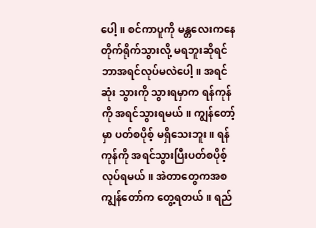ပေါ့။ စင်ကာပူကို မန္တလေးကနေ တိုက်ရိုက်သွားလို့ မရဘူးဆိုရင် ဘာအရင်လုပ်မလဲပေါ့။ အရင်ဆုံး သွားကို သွားရမှာက ရန်ကုန်ကို အရင်သွားရမယ်။ ကျွန်တော့်မှာ ပတ်စပိုစ့် မရှိသေးဘူး။ ရန်ကုန်ကို အရင်သွားပြီးပတ်စပိုစ့် လုပ်ရမယ်။ အဲတာတွေကအစ ကျွန်တော်က တွေ့ရတယ်။ ရည်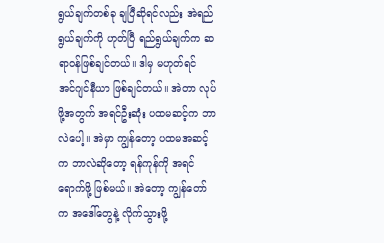ရွယ်ချက်တစ်ခု ချပြီဆိုရင်လည်း အဲရည်ရွယ်ချက်ကို ဟုတ်ပြီ ရည်ရွယ်ချက်က ဆရာဝန်ဖြစ်ချင်တယ်။ ဒါမှ မဟုတ်ရင် အင်ဂျင်နီယာ ဖြစ်ချင်တယ်။ အဲတာ လုပ်ဖို့အတွက် အရင်ဦးဆုံး ပထမဆင့်က ဘာလဲပေါ့။ အဲမှာ ကျွန်တော့ ပထမအဆင့်က ဘာလဲဆိုတော့ ရန်ကုန်ကို အရင်ရောက်ဖို့ ဖြစ်မယ်။ အဲတော့ ကျွန်တော်က အဒေါ်တွေနဲ့ လိုက်သွားဖို့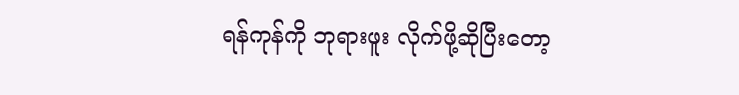ရန်ကုန်ကို ဘုရားဖူး လိုက်ဖို့ဆိုပြီးတော့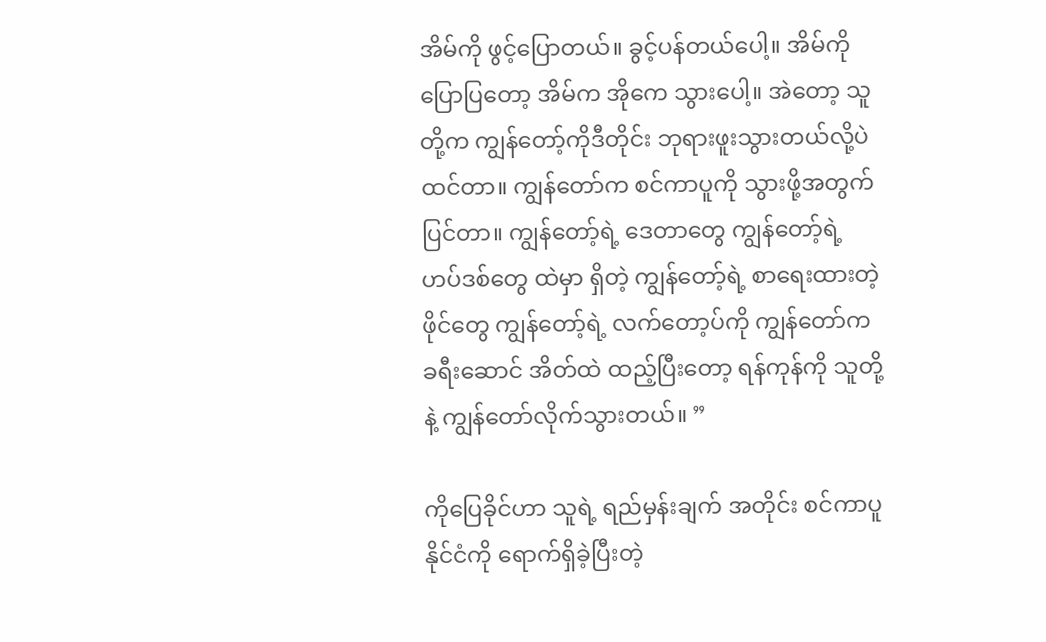အိမ်ကို ဖွင့်ပြောတယ်။ ခွင့်ပန်တယ်ပေါ့။ အိမ်ကို ပြောပြတော့ အိမ်က အိုကေ သွားပေါ့။ အဲတော့ သူတို့က ကျွန်တော့်ကိုဒီတိုင်း ဘုရားဖူးသွားတယ်လို့ပဲ ထင်တာ။ ကျွန်တော်က စင်ကာပူကို သွားဖို့အတွက် ပြင်တာ။ ကျွန်တော့်ရဲ့ ဒေတာတွေ ကျွန်တော့်ရဲ့ ဟပ်ဒစ်တွေ ထဲမှာ ရှိတဲ့ ကျွန်တော့်ရဲ့ စာရေးထားတဲ့ ဖိုင်တွေ ကျွန်တော့်ရဲ့ လက်တော့ပ်ကို ကျွန်တော်က ခရီးဆောင် အိတ်ထဲ ထည့်ပြီးတော့ ရန်ကုန်ကို သူတို့နဲ့ ကျွန်တော်လိုက်သွားတယ်။ ”

ကိုပြေခိုင်ဟာ သူရဲ့ ရည်မှန်းချက် အတိုင်း စင်ကာပူနိုင်ငံကို ရောက်ရှိခဲ့ပြီးတဲ့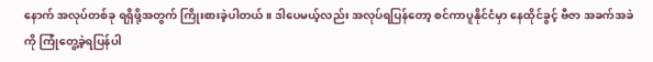နောက် အလုပ်တစ်ခု ရရှိဖို့အတွက် ကြိုးစားခဲ့ပါတယ်။ ဒါပေမယ့်လည်း အလုပ်ရပြန်တော့ စင်ကာပူနိုင်ငံမှာ နေထိုင်ခွင့် ဗီဇာ အခက်အခဲကို ကြုံတွေ့ခဲ့ရပြန်ပါ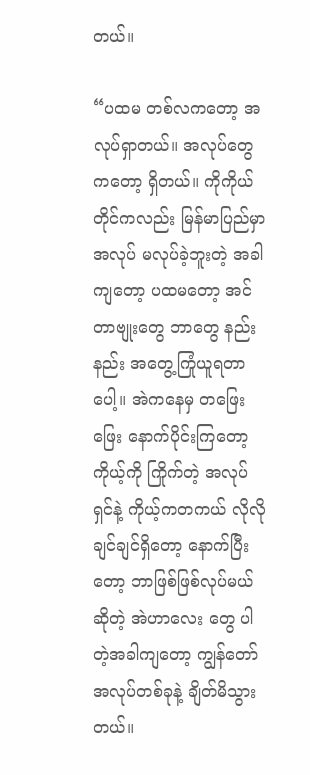တယ်။

“ပထမ တစ်လကတော့ အလုပ်ရှာတယ်။ အလုပ်တွေကတော့ ရှိတယ်။ ကိုကိုယ်တိုင်ကလည်း မြန်မာပြည်မှာ အလုပ် မလုပ်ခဲ့ဘူးတဲ့ အခါကျတော့ ပထမတော့ အင်တာဗျုးတွေ ဘာတွေ နည်းနည်း အတွေ့ကြုံယူရတာပေါ့။ အဲကနေမှ တဖြေးဖြေး နောက်ပိုင်းကြတော့ ကိုယ့်ကို ကြိုက်တဲ့ အလုပ်ရှင်နဲ့ ကိုယ့်ကတကယ် လိုလိုချင်ချင်ရှိတော့ နောက်ပြီးတော့ ဘာဖြစ်ဖြစ်လုပ်မယ်ဆိုတဲ့ အဲဟာလေး တွေ ပါတဲ့အခါကျတော့ ကျွန်တော် အလုပ်တစ်ခုနဲ့ ချိတ်မိသွားတယ်။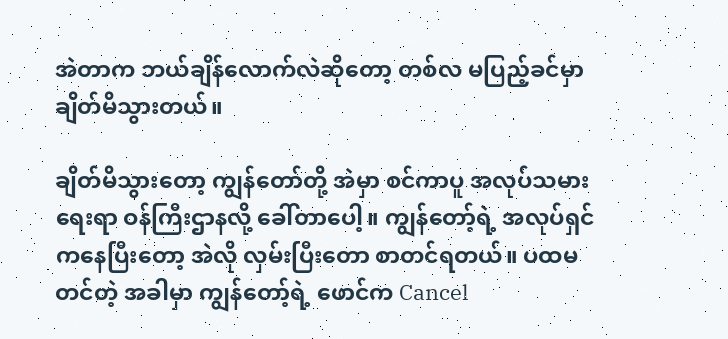အဲတာက ဘယ်ချိန်လောက်လဲဆိုတော့ တစ်လ မပြည့်ခင်မှာ ချိတ်မိသွားတယ်။

ချိတ်မိသွားတော့ ကျွန်တော်တို့ အဲမှာ စင်ကာပူ အလုပ်သမားရေးရာ ဝန်ကြီးဌာနလို့ ခေါ်တာပေါ့။ ကျွန်တော့်ရဲ့ အလုပ်ရှင်ကနေပြီးတော့ အဲလို လှမ်းပြီးတော စာတင်ရတယ်။ ပထမတင်တဲ့ အခါမှာ ကျွန်တော့်ရဲ့ ဖောင်က Cancel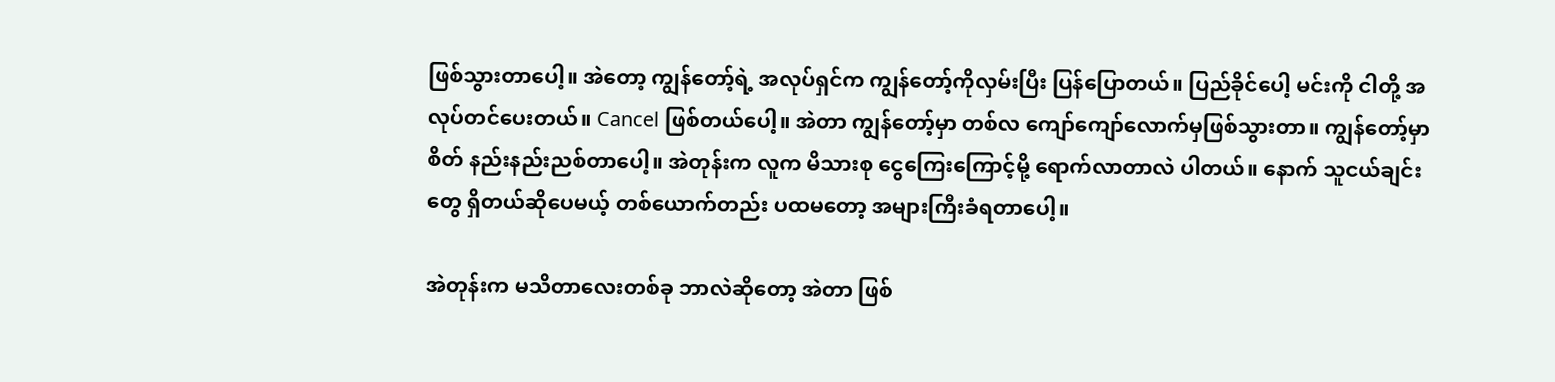ဖြစ်သွားတာပေါ့။ အဲတော့ ကျွန်တော့်ရဲ့ အလုပ်ရှင်က ကျွန်တော့်ကိုလှမ်းပြီး ပြန်ပြောတယ်။ ပြည်ခိုင်ပေါ့ မင်းကို ငါတို့ အလုပ်တင်ပေးတယ်။ Cancel ဖြစ်တယ်ပေါ့။ အဲတာ ကျွန်တော့်မှာ တစ်လ ကျော်ကျော်လောက်မှဖြစ်သွားတာ။ ကျွန်တော့်မှာ စိတ် နည်းနည်းညစ်တာပေါ့။ အဲတုန်းက လူက မိသားစု ငွေကြေးကြောင့်မို့ ရောက်လာတာလဲ ပါတယ်။ နောက် သူငယ်ချင်းတွေ ရှိတယ်ဆိုပေမယ့် တစ်ယောက်တည်း ပထမတော့ အများကြီးခံရတာပေါ့။

အဲတုန်းက မသိတာလေးတစ်ခု ဘာလဲဆိုတော့ အဲတာ ဖြစ်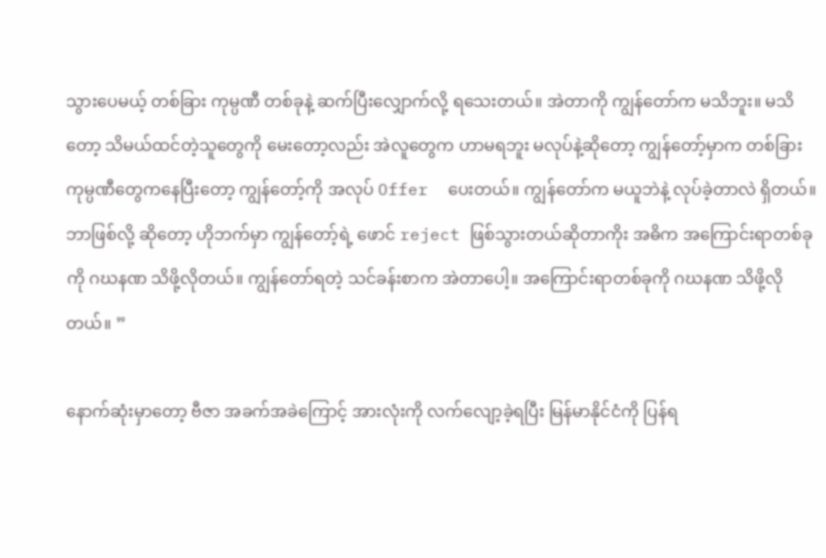သွားပေမယ့် တစ်ခြား ကုမ္ပဏီ တစ်ခုနဲ့ ဆက်ပြီးလျှောက်လို့ ရသေးတယ်။ အဲတာကို ကျွန်တော်က မသိဘူး။ မသိတော့ သိမယ်ထင်တဲ့သူတွေကို မေးတော့လည်း အဲလူတွေက ဟာမရဘူး မလုပ်နဲ့ဆိုတော့ ကျွန်တော့်မှာက တစ်ခြားကုမ္ပဏီတွေကနေပြီးတော့ ကျွန်တော့်ကို အလုပ် Offer  ပေးတယ်။ ကျွန်တော်က မယူဘဲနဲ့ လုပ်ခဲ့တာလဲ ရှိတယ်။ ဘာဖြစ်လို့ ဆိုတော့ ဟိုဘက်မှာ ကျွန်တော့်ရဲ့ ဖောင် reject ဖြစ်သွားတယ်ဆိုတာကိုး အဓိက အကြောင်းရာတစ်ခုကို ဂဃနဏ သိဖို့လိုတယ်။ ကျွန်တော်ရတဲ့ သင်ခန်းစာက အဲတာပေါ့။ အကြောင်းရာတစ်ခုကို ဂဃနဏ သိဖို့လိုတယ်။ ”

နောက်ဆုံးမှာတော့ ဗီဇာ အခက်အခဲကြောင့် အားလုံးကို လက်လျော့ခဲ့ရပြီး မြန်မာနိုင်ငံကို ပြန်ရ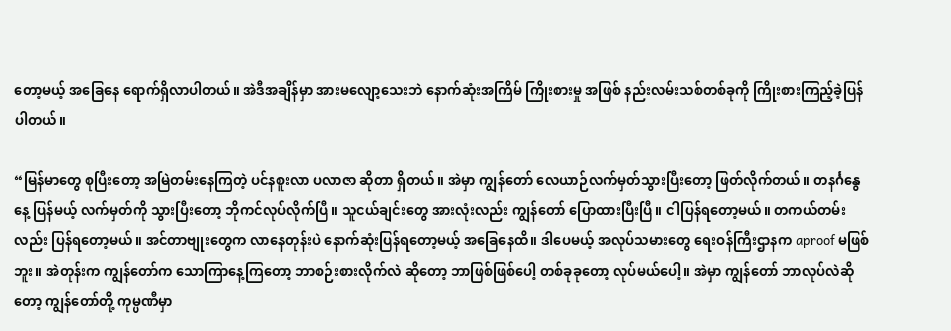တော့မယ့် အခြေနေ ရောက်ရှိလာပါတယ်။ အဲဒီအချိန်မှာ အားမလျော့သေးဘဲ နောက်ဆုံးအကြိမ် ကြိုးစားမှု အဖြစ် နည်းလမ်းသစ်တစ်ခုကို ကြိုးစားကြည့်ခဲ့ပြန်ပါတယ်။

“မြန်မာတွေ စုပြီးတော့ အမြဲတမ်းနေကြတဲ့ ပင်နစူးလာ ပလာဇာ ဆိုတာ ရှိတယ်။ အဲမှာ ကျွန်တော် လေယာဉ်လက်မှတ်သွားပြီးတော့ ဖြတ်လိုက်တယ်။ တနင်္ဂနွေနေ့ ပြန်မယ့် လက်မှတ်ကို သွားပြီးတော့ ဘိုကင်လုပ်လိုက်ပြီ။ သူငယ်ချင်းတွေ အားလုံးလည်း ကျွန်တော် ပြောထားပြီးပြီ။ ငါပြန်ရတော့မယ်။ တကယ်တမ်း လည်း ပြန်ရတော့မယ်။ အင်တာဗျုးတွေက လာနေတုန်းပဲ နောက်ဆုံးပြန်ရတော့မယ့် အခြေနေထိ။ ဒါပေမယ့် အလုပ်သမားတွေ ရေးဝန်ကြီးဌာနက aproof မဖြစ်ဘူး။ အဲတုန်းက ကျွန်တော်က သောကြာနေ့ကြတော့ ဘာစဉ်းစားလိုက်လဲ ဆိုတော့ ဘာဖြစ်ဖြစ်ပေါ့ တစ်ခုခုတော့ လုပ်မယ်ပေါ့။ အဲမှာ ကျွန်တော် ဘာလုပ်လဲဆိုတော့ ကျွန်တော်တို့ ကုမ္ပဏီမှာ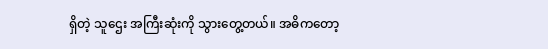ရှိတဲ့ သူဌေး အကြီးဆုံးကို သွားတွေ့တယ်။ အဓိကတော့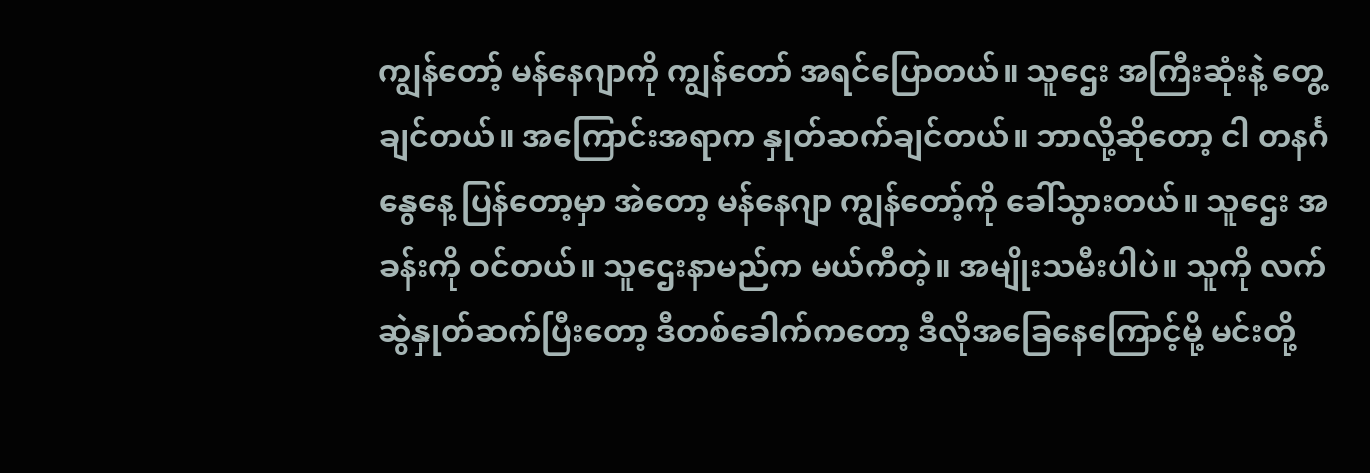ကျွန်တော့် မန်နေဂျာကို ကျွန်တော် အရင်ပြောတယ်။ သူဌေး အကြီးဆုံးနဲ့ တွေ့ချင်တယ်။ အကြောင်းအရာက နှုတ်ဆက်ချင်တယ်။ ဘာလို့ဆိုတော့ ငါ တနင်္ဂနွေနေ့ ပြန်တော့မှာ အဲတော့ မန်နေဂျာ ကျွန်တော့်ကို ခေါ်သွားတယ်။ သူဌေး အခန်းကို ဝင်တယ်။ သူဌေးနာမည်က မယ်ကီတဲ့။ အမျိုးသမီးပါပဲ။ သူကို လက်ဆွဲနှုတ်ဆက်ပြီးတော့ ဒီတစ်ခေါက်ကတော့ ဒီလိုအခြေနေကြောင့်မို့ မင်းတို့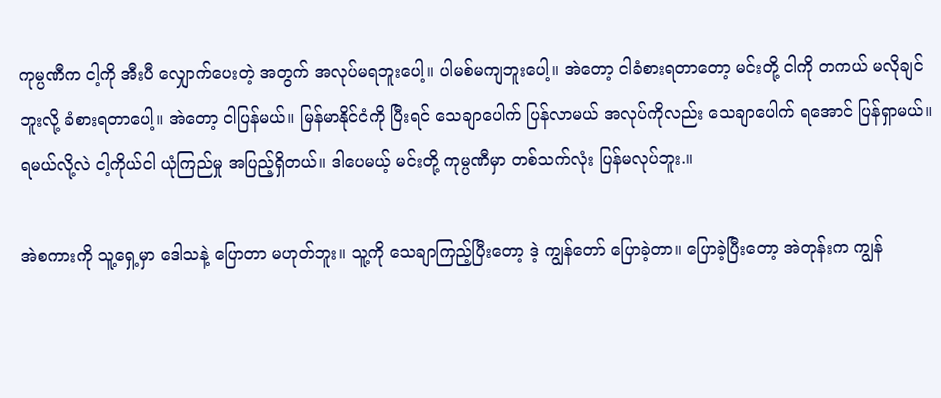ကုမ္ပဏီက ငါ့ကို အီးပီ လျှောက်ပေးတဲ့ အတွက် အလုပ်မရဘူးပေါ့။ ပါမစ်မကျဘူးပေါ့။ အဲတော့ ငါခံစားရတာတော့ မင်းတို့ ငါကို တကယ် မလိုချင်ဘူးလို့ ခံစားရတာပေါ့။ အဲတော့ ငါပြန်မယ်။ မြန်မာနိုင်ငံကို ပြီးရင် သေချာပေါက် ပြန်လာမယ် အလုပ်ကိုလည်း သေချာပေါက် ရအောင် ပြန်ရှာမယ်။ ရမယ်လို့လဲ ငါ့ကိုယ်ငါ ယုံကြည်မှု အပြည့်ရှိတယ်။ ဒါပေမယ့် မင်းတို့ ကုမ္ပဏီမှာ တစ်သက်လုံး ပြန်မလုပ်ဘူး.။

အဲစကားကို သူ့ရှေ့မှာ ဒေါသနဲ့ ပြောတာ မဟုတ်ဘူး။ သူ့ကို သေချာကြည့်ပြီးတော့ ဒဲ့ ကျွန်တော် ပြောခဲ့တာ။ ပြောခဲ့ပြီးတော့ အဲတုန်းက ကျွန်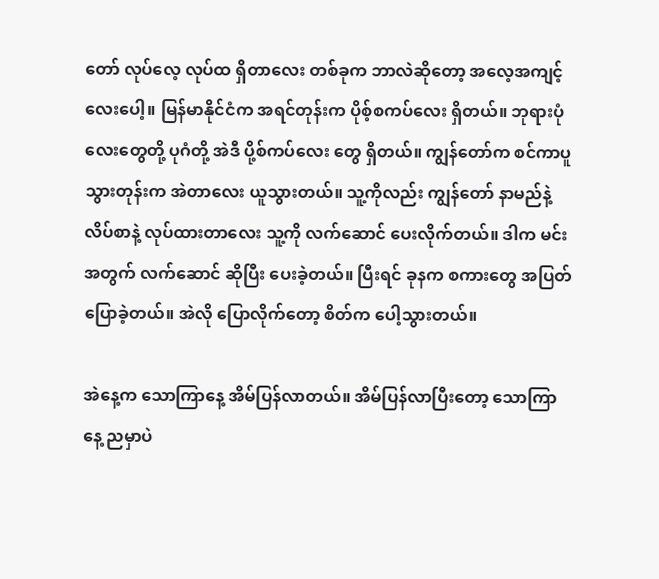တော် လုပ်လေ့ လုပ်ထ ရှိတာလေး တစ်ခုက ဘာလဲဆိုတော့ အလေ့အကျင့်လေးပေါ့။ မြန်မာနိုင်ငံက အရင်တုန်းက ပိုစ့်စကပ်လေး ရှိတယ်။ ဘုရားပုံလေးတွေတို့ ပုဂံတို့ အဲဒီ ပို့စ်ကပ်လေး တွေ ရှိတယ်။ ကျွန်တော်က စင်ကာပူသွားတုန်းက အဲတာလေး ယူသွားတယ်။ သူ့ကိုလည်း ကျွန်တော် နာမည်နဲ့ လိပ်စာနဲ့ လုပ်ထားတာလေး သူ့ကို လက်ဆောင် ပေးလိုက်တယ်။ ဒါက မင်းအတွက် လက်ဆောင် ဆိုပြီး ပေးခဲ့တယ်။ ပြီးရင် ခုနက စကားတွေ အပြတ်ပြောခဲ့တယ်။ အဲလို ပြောလိုက်တော့ စိတ်က ပေါ့သွားတယ်။

အဲနေ့က သောကြာနေ့ အိမ်ပြန်လာတယ်။ အိမ်ပြန်လာပြီးတော့ သောကြာနေ့ ညမှာပဲ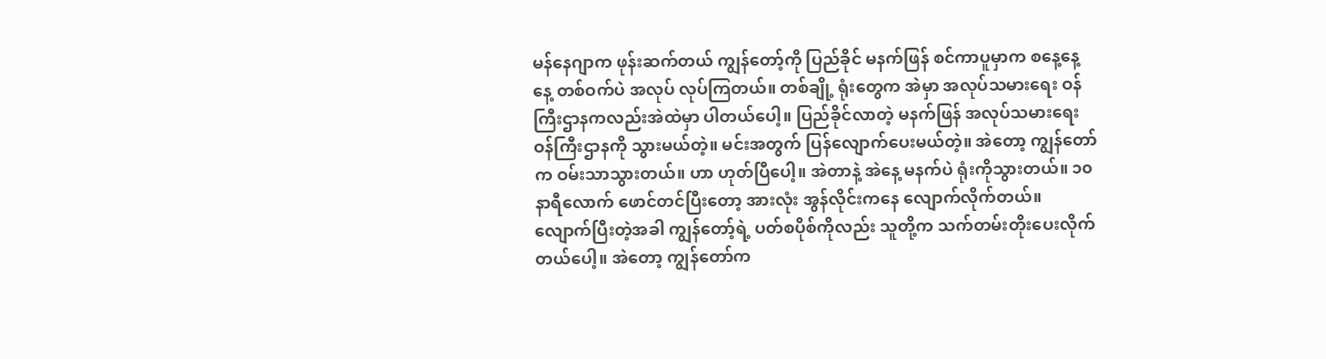မန်နေဂျာက ဖုန်းဆက်တယ် ကျွန်တော့်ကို ပြည်ခိုင် မနက်ဖြန် စင်ကာပူမှာက စနေ့နေ့ နေ့ တစ်ဝက်ပဲ အလုပ် လုပ်ကြတယ်။ တစ်ချို့ ရုံးတွေက အဲမှာ အလုပ်သမားရေး ဝန်ကြီးဌာနကလည်းအဲထဲမှာ ပါတယ်ပေါ့။ ပြည်ခိုင်လာတဲ့ မနက်ဖြန် အလုပ်သမားရေး ဝန်ကြီးဌာနကို သွားမယ်တဲ့။ မင်းအတွက် ပြန်လျောက်ပေးမယ်တဲ့။ အဲတော့ ကျွန်တော်က ဝမ်းသာသွားတယ်။ ဟာ ဟုတ်ပြီပေါ့။ အဲတာနဲ့ အဲနေ့ မနက်ပဲ ရုံးကိုသွားတယ်။ ၁၀နာရီလောက် ဖောင်တင်ပြီးတော့ အားလုံး အွန်လိုင်းကနေ လျောက်လိုက်တယ်။ လျောက်ပြီးတဲ့အခါ ကျွန်တော့်ရဲ့ ပတ်စပိုစ်ကိုလည်း သူတို့က သက်တမ်းတိုးပေးလိုက်တယ်ပေါ့။ အဲတော့ ကျွန်တော်က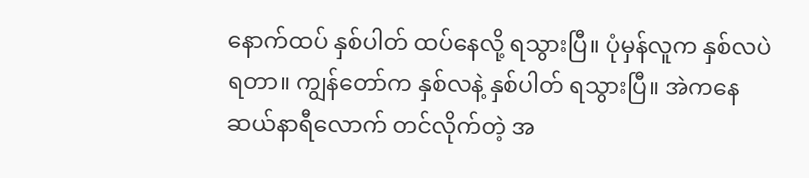နောက်ထပ် နှစ်ပါတ် ထပ်နေလို့ ရသွားပြီ။ ပုံမှန်လူက နှစ်လပဲ ရတာ။ ကျွန်တော်က နှစ်လနဲ့ နှစ်ပါတ် ရသွားပြီ။ အဲကနေ ဆယ်နာရီလောက် တင်လိုက်တဲ့ အ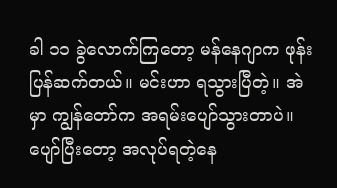ခါ ၁၁ ခွဲလောက်ကြတော့ မန်နေဂျာက ဖုန်းပြန်ဆက်တယ်။ မင်းဟာ ရသွားပြီတဲ့။ အဲမှာ ကျွန်တော်က အရမ်းပျော်သွားတာပဲ။ ပျော်ပြီးတော့ အလုပ်ရတဲ့နေ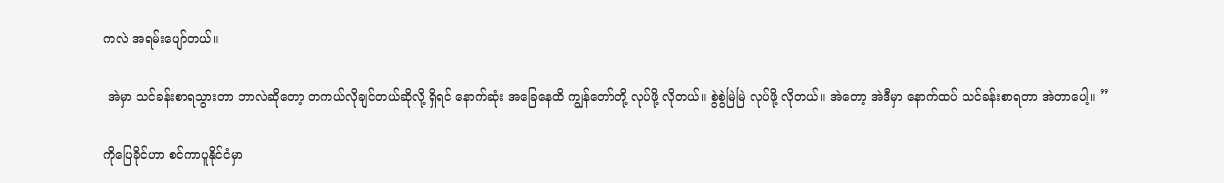ကလဲ အရမ်းပျော်တယ်။

 အဲမှာ သင်ခန်းစာရသွားတာ ဘာလဲဆိုတော့ တကယ်လိုချင်တယ်ဆိုလို့ ရှိရင် နောက်ဆုံး အခြေနေထိ ကျွန်တော်တို့ လုပ်ဖို့ လိုတယ်။ စွဲစွဲမြဲမြဲ လုပ်ဖို့ လိုတယ်။ အဲတော့ အဲဒီမှာ နောက်ထပ် သင်ခန်းစာရတာ အဲတာပေါ့။ ”

ကိုပြေခိုင်ဟာ စင်ကာပူနိုင်ငံမှာ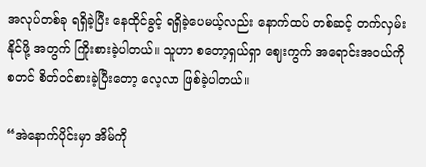အလုပ်တစ်ခု ရရှိခဲ့ပြီး နေထိုင်ခွင့် ရရှိခဲ့ပေမယ့်လည်း နောက်ထပ် တစ်ဆင့် တက်လှမ်းနိုင်ဖို့ အတွက် ကြိုးစားခဲ့ပါတယ်။ သူဟာ စတော့ရှယ်ရှာ ဈေးကွက် အရောင်းအဝယ်ကို စတင် စိတ်ဝင်စားခဲ့ပြီးတော့ လေ့လာ ဖြစ်ခဲ့ပါတယ်။

“အဲနောက်ပိုင်းမှာ အိမ်ကို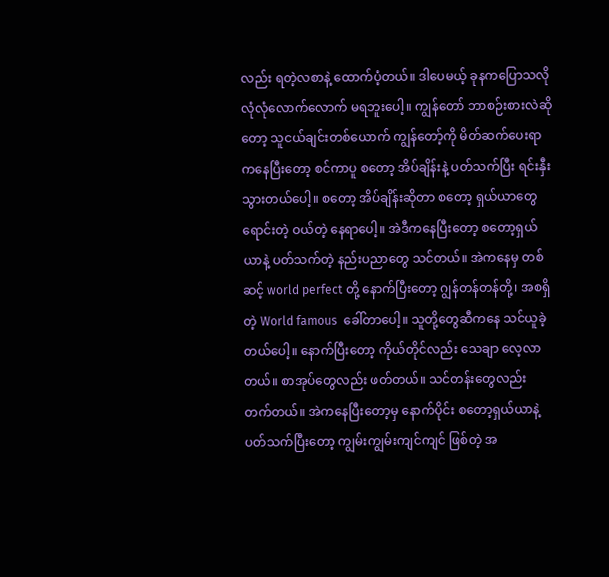လည်း ရတဲ့လစာနဲ့ ထောက်ပံ့တယ်။ ဒါပေမယ့် ခုနကပြောသလို လုံလုံလောက်လောက် မရဘူးပေါ့။ ကျွန်တော် ဘာစဉ်းစားလဲဆိုတော့ သူငယ်ချင်းတစ်ယောက် ကျွန်တော့်ကို မိတ်ဆက်ပေးရာကနေပြီးတော့ စင်ကာပူ စတော့ အိပ်ချိန်းနဲ့ ပတ်သက်ပြီး ရင်းနှီးသွားတယ်ပေါ့။ စတော့ အိပ်ချိန်းဆိုတာ စတော့ ရှယ်ယာတွေ ရောင်းတဲ့ ဝယ်တဲ့ နေရာပေါ့။ အဲဒီကနေပြီးတော့ စတော့ရှယ်ယာနဲ့ ပတ်သက်တဲ့ နည်းပညာတွေ သင်တယ်။ အဲကနေမှ တစ်ဆင့် world perfect တို့ နောက်ပြီးတော့ ဂျွန်တန်တန်တို့၊ အစရှိတဲ့ World famous  ခေါ်တာပေါ့။ သူတို့တွေဆီကနေ သင်ယူခဲ့တယ်ပေါ့။ နောက်ပြီးတော့ ကိုယ်တိုင်လည်း သေချာ လေ့လာတယ်။ စာအုပ်တွေလည်း ဖတ်တယ်။ သင်တန်းတွေလည်း တက်တယ်။ အဲကနေပြီးတော့မှ နောက်ပိုင်း စတော့ရှယ်ယာနဲ့ ပတ်သက်ပြီးတော့ ကျွမ်းကျွမ်းကျင်ကျင် ဖြစ်တဲ့ အ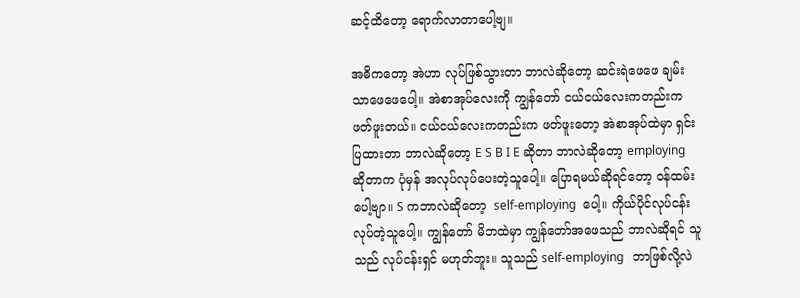ဆင့်ထိတော့ ရောက်လာတာပေါ့ဗျ။

အဓိကတော့ အဲဟာ လုပ်ဖြစ်သွားတာ ဘာလဲဆိုတော့ ဆင်းရဲဖေဖေ ချမ်းသာဖေဖေပေါ့။ အဲစာအုပ်လေးကို ကျွန်တော် ငယ်ငယ်လေးကတည်းက ဖတ်ဖူးတယ်။ ငယ်ငယ်လေးကတည်းက ဖတ်ဖူးတော့ အဲစာအုပ်ထဲမှာ ရှင်းပြထားတာ ဘာလဲဆိုတော့ E S B I E ဆိုတာ ဘာလဲဆိုတော့ employing ဆိုတာက ပုံမှန် အလုပ်လုပ်ပေးတဲ့သူပေါ့။ ပြောရမယ်ဆိုရင်တော့ ဝန်ထမ်းပေါ့ဗျာ။ S ကဘာလဲဆိုတော့  self-employing  ပေါ့။ ကိုယ်ပိုင်လုပ်ငန်း လုပ်တဲ့သူပေါ့။ ကျွန်တော် မိဘထဲမှာ ကျွန်တော်အဖေသည် ဘာလဲဆိုရင် သူသည် လုပ်ငန်းရှင် မဟုတ်ဘူး။ သူသည် self-employing   ဘာဖြစ်လို့လဲ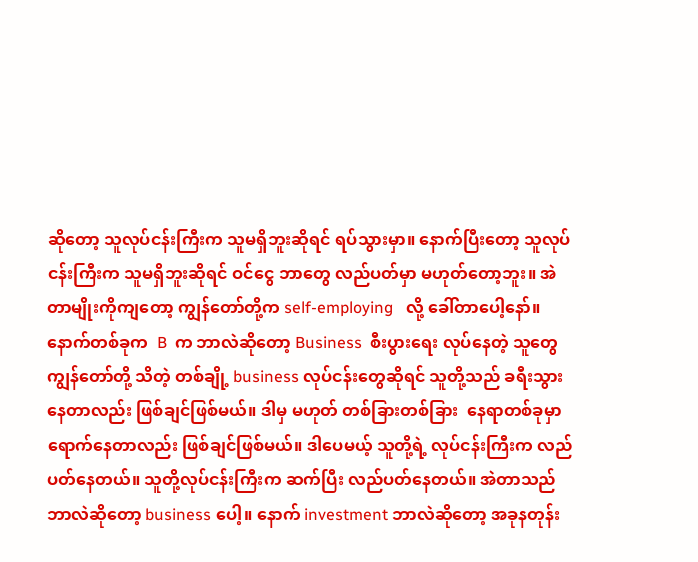ဆိုတော့ သူလုပ်ငန်းကြီးက သူမရှိဘူးဆိုရင် ရပ်သွားမှာ။ နောက်ပြီးတော့ သူလုပ်ငန်းကြီးက သူမရှိဘူးဆိုရင် ဝင်ငွေ ဘာတွေ လည်ပတ်မှာ မဟုတ်တော့ဘူး။ အဲတာမျိုးကိုကျတော့ ကျွန်တော်တို့က self-employing   လို့ ခေါ်တာပေါ့နော်။ နောက်တစ်ခုက  B  က ဘာလဲဆိုတော့ Business  စီးပွားရေး လုပ်နေတဲ့ သူတွေ ကျွန်တော်တို့ သိတဲ့ တစ်ချို့ business လုပ်ငန်းတွေဆိုရင် သူတို့သည် ခရီးသွားနေတာလည်း ဖြစ်ချင်ဖြစ်မယ်။ ဒါမှ မဟုတ် တစ်ခြားတစ်ခြား  နေရာတစ်ခုမှာ ရောက်နေတာလည်း ဖြစ်ချင်ဖြစ်မယ်။ ဒါပေမယ့် သူတို့ရဲ့ လုပ်ငန်းကြီးက လည်ပတ်နေတယ်။ သူတို့လုပ်ငန်းကြီးက ဆက်ပြီး လည်ပတ်နေတယ်။ အဲတာသည် ဘာလဲဆိုတော့ business ပေါ့။ နောက် investment ဘာလဲဆိုတော့ အခုနတုန်း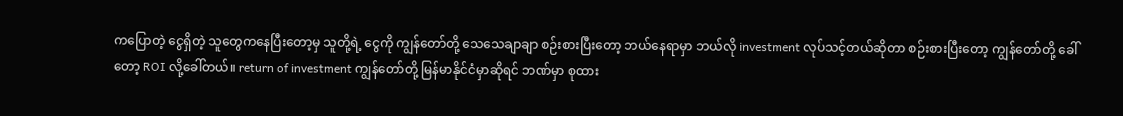ကပြောတဲ့ ငွေရှိတဲ့ သူတွေကနေပြီးတော့မှ သူတို့ရဲ့ ငွေကို ကျွန်တော်တို့ သေသေချာချာ စဉ်းစားပြီးတော့ ဘယ်နေရာမှာ ဘယ်လို investment လုပ်သင့်တယ်ဆိုတာ စဉ်းစားပြီးတော့ ကျွန်တော်တို့ ခေါ်တော့ ROI လို့ခေါ်တယ်။ return of investment ကျွန်တော်တို့ မြန်မာနိုင်ငံမှာဆိုရင် ဘဏ်မှာ စုထား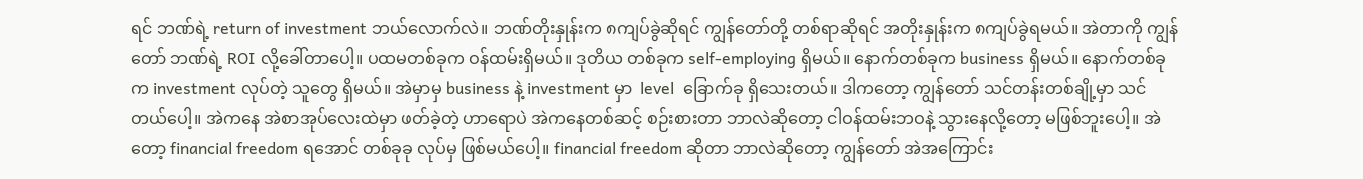ရင် ဘဏ်ရဲ့ return of investment ဘယ်လောက်လဲ။ ဘဏ်တိုးနှုန်းက ၈ကျပ်ခွဲဆိုရင် ကျွန်တော်တို့ တစ်ရာဆိုရင် အတိုးနှုန်းက ၈ကျပ်ခွဲရမယ်။ အဲတာကို ကျွန်တော် ဘဏ်ရဲ့ ROI လို့ခေါ်တာပေါ့။ ပထမတစ်ခုက ဝန်ထမ်းရှိမယ်။ ဒုတိယ တစ်ခုက self-employing ရှိမယ်။ နောက်တစ်ခုက business ရှိမယ်။ နောက်တစ်ခုက investment လုပ်တဲ့ သူတွေ ရှိမယ်။ အဲမှာမှ business နဲ့ investment မှာ  level  ခြောက်ခု ရှိသေးတယ်။ ဒါကတော့ ကျွန်တော် သင်တန်းတစ်ချို့မှာ သင်တယ်ပေါ့။ အဲကနေ အဲစာအုပ်လေးထဲမှာ ဖတ်ခဲ့တဲ့ ဟာရောပဲ အဲကနေတစ်ဆင့် စဉ်းစားတာ ဘာလဲဆိုတော့ ငါဝန်ထမ်းဘဝနဲ့ သွားနေလို့တော့ မဖြစ်ဘူးပေါ့။ အဲတော့ financial freedom ရအောင် တစ်ခုခု လုပ်မှ ဖြစ်မယ်ပေါ့။ financial freedom ဆိုတာ ဘာလဲဆိုတော့ ကျွန်တော် အဲအကြောင်း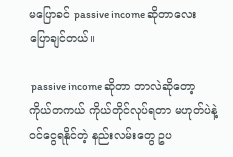မပြောခင် passive income ဆိုတာလေး ပြောချင်တယ်။

 passive income ဆိုတာ ဘာလဲဆိုတော့ ကိုယ်တကယ် ကိုယ်တိုင်လုပ်ရတာ မဟုတ်ပဲနဲ့ ဝင်ငွေရနိုင်တဲ့ နည်းလမ်းတွေ ဥပ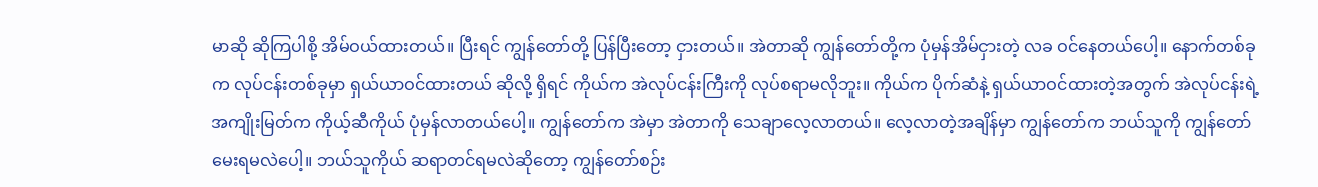မာဆို ဆိုကြပါစို့ အိမ်ဝယ်ထားတယ်။ ပြီးရင် ကျွန်တော်တို့ ပြန်ပြီးတော့ ငှားတယ်။ အဲတာဆို ကျွန်တော်တို့က ပုံမှန်အိမ်ငှားတဲ့ လခ ဝင်နေတယ်ပေါ့။ နောက်တစ်ခုက လုပ်ငန်းတစ်ခုမှာ ရှယ်ယာဝင်ထားတယ် ဆိုလို့ ရှိရင် ကိုယ်က အဲလုပ်ငန်းကြီးကို လုပ်စရာမလိုဘူး။ ကိုယ်က ပိုက်ဆံနဲ့ ရှယ်ယာဝင်ထားတဲ့အတွက် အဲလုပ်ငန်းရဲ့ အကျိုးမြတ်က ကိုယ့်ဆီကိုယ် ပုံမှန်လာတယ်ပေါ့။ ကျွန်တော်က အဲမှာ အဲတာကို သေချာလေ့လာတယ်။ လေ့လာတဲ့အချိန်မှာ ကျွန်တော်က ဘယ်သူကို ကျွန်တော်မေးရမလဲပေါ့။ ဘယ်သူကိုယ် ဆရာတင်ရမလဲဆိုတော့ ကျွန်တော်စဉ်း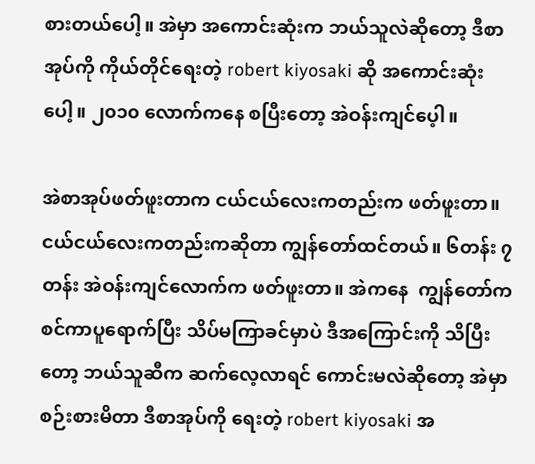စားတယ်ပေါ့။ အဲမှာ အကောင်းဆုံးက ဘယ်သူလဲဆိုတော့ ဒီစာအုပ်ကို ကိုယ်တိုင်ရေးတဲ့ robert kiyosaki ဆို အကောင်းဆုံးပေါ့။ ၂၀၁၀ လောက်ကနေ စပြီးတော့ အဲဝန်းကျင်ပေ့ါ။

အဲစာအုပ်ဖတ်ဖူးတာက ငယ်ငယ်လေးကတည်းက ဖတ်ဖူးတာ။ ငယ်ငယ်လေးကတည်းကဆိုတာ ကျွန်တော်ထင်တယ်။ ၆တန်း ၇တန်း အဲဝန်းကျင်လောက်က ဖတ်ဖူးတာ။ အဲကနေ  ကျွန်တော်က စင်ကာပူရောက်ပြီး သိပ်မကြာခင်မှာပဲ ဒီအကြောင်းကို သိပြီးတော့ ဘယ်သူဆီက ဆက်လေ့လာရင် ကောင်းမလဲဆိုတော့ အဲမှာ စဉ်းစားမိတာ ဒီစာအုပ်ကို ရေးတဲ့ robert kiyosaki အ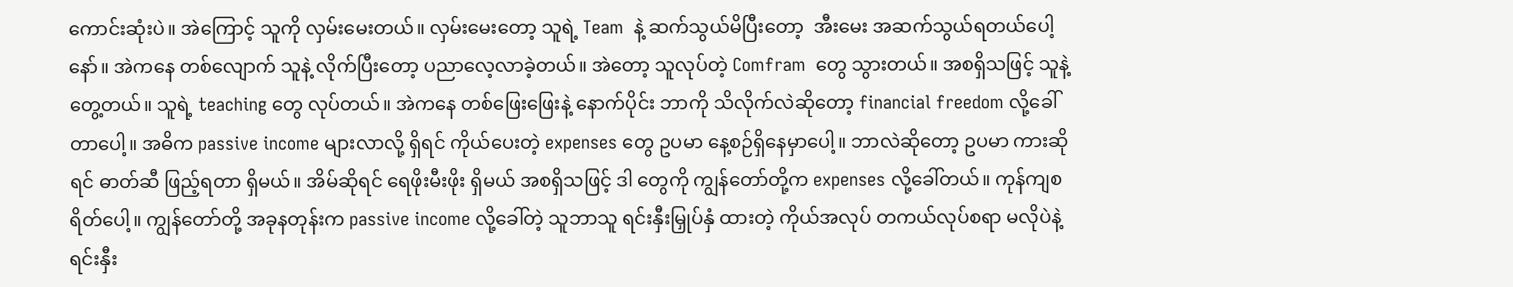ကောင်းဆုံးပဲ။ အဲကြောင့် သူကို လှမ်းမေးတယ်။ လှမ်းမေးတော့ သူရဲ့ Team  နဲ့ ဆက်သွယ်မိပြီးတော့  အီးမေး အဆက်သွယ်ရတယ်ပေါ့နော်။ အဲကနေ တစ်လျောက် သူနဲ့ လိုက်ပြီးတော့ ပညာလေ့လာခဲ့တယ်။ အဲတော့ သူလုပ်တဲ့ Comfram  တွေ သွားတယ်။ အစရှိသဖြင့် သူနဲ့ တွေ့တယ်။ သူရဲ့ teaching တွေ လုပ်တယ်။ အဲကနေ တစ်ဖြေးဖြေးနဲ့ နောက်ပိုင်း ဘာကို သိလိုက်လဲဆိုတော့ financial freedom လို့ခေါ်တာပေါ့။ အဓိက passive income များလာလို့ ရှိရင် ကိုယ်ပေးတဲ့ expenses တွေ ဥပမာ နေ့စဉ်ရှိနေမှာပေါ့။ ဘာလဲဆိုတော့ ဥပမာ ကားဆိုရင် ဓာတ်ဆီ ဖြည့်ရတာ ရှိမယ်။ အိမ်ဆိုရင် ရေဖိုးမီးဖိုး ရှိမယ် အစရှိသဖြင့် ဒါ တွေကို ကျွန်တော်တို့က expenses လို့ခေါ်တယ်။ ကုန်ကျစရိတ်ပေါ့။ ကျွန်တော်တို့ အခုနတုန်းက passive income လို့ခေါ်တဲ့ သူဘာသူ ရင်းနှီးမြှုပ်နှံ ထားတဲ့ ကိုယ်အလုပ် တကယ်လုပ်စရာ မလိုပဲနဲ့ ရင်းနှီး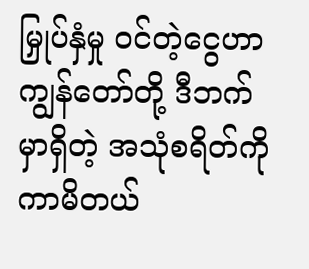မြှုပ်နှံမှု ဝင်တဲ့ငွေဟာကျွန်တော်တို့ ဒီဘက်မှာရှိတဲ့ အသုံစရိတ်ကို ကာမိတယ်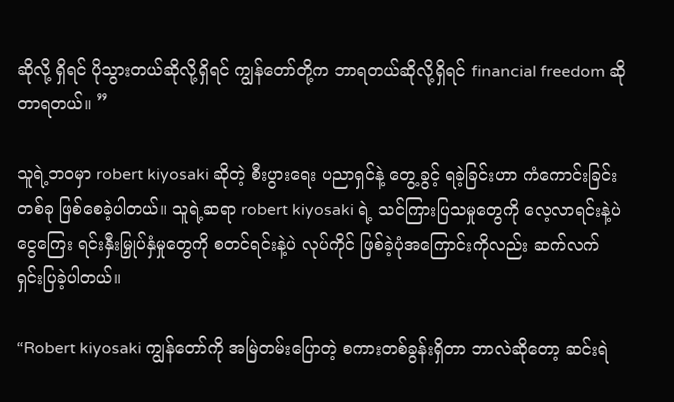ဆိုလို့ ရှိရင် ပိုသွားတယ်ဆိုလို့ရှိရင် ကျွန်တော်တို့က ဘာရတယ်ဆိုလို့ရှိရင် financial freedom ဆိုတာရတယ်။ ”

သူရဲ့ဘဝမှာ robert kiyosaki ဆိုတဲ့ စီးပွားရေး ပညာရှင်နဲ့ တွေ့ခွင့် ရခဲ့ခြင်းဟာ ကံကောင်းခြင်းတစ်ခု ဖြစ်စေခဲ့ပါတယ်။ သူရဲ့ဆရာ robert kiyosaki ရဲ့ သင်ကြားပြသမှုတွေကို လေ့လာရင်းနဲ့ပဲ ငွေကြေး ရင်းနှီးမြှုပ်နှံမှုတွေကို စတင်ရင်းနဲ့ပဲ လုပ်ကိုင် ဖြစ်ခဲ့ပုံအကြောင်းကိုလည်း ဆက်လက် ရှင်းပြခဲ့ပါတယ်။

“Robert kiyosaki ကျွန်တော်ကို အမြဲတမ်းပြောတဲ့ စကားတစ်ခွန်းရှိတာ ဘာလဲဆိုတော့ ဆင်းရဲ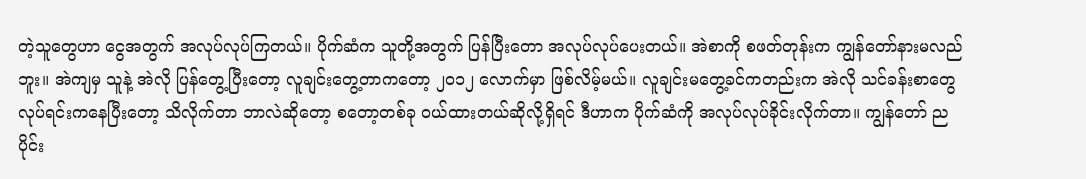တဲ့သူတွေဟာ ငွေအတွက် အလုပ်လုပ်ကြတယ်။ ပိုက်ဆံက သူတို့အတွက် ပြန်ပြီးတော အလုပ်လုပ်ပေးတယ်။ အဲစာကို စဖတ်တုန်းက ကျွန်တော်နားမလည်ဘူး။ အဲကျမှ သူနဲ့ အဲလို ပြန်တွေ့ပြီးတော့ လူချင်းတွေ့တာကတော့ ၂၀၁၂ လောက်မှာ ဖြစ်လိမ့်မယ်။ လူချင်းမတွေ့ခင်ကတည်းက အဲလို သင်ခန်းစာတွေ လုပ်ရင်းကနေပြီးတော့ သိလိုက်တာ ဘာလဲဆိုတော့ စတော့တစ်ခု ဝယ်ထားတယ်ဆိုလို့ရှိရင် ဒီဟာက ပိုက်ဆံကို အလုပ်လုပ်ခိုင်းလိုက်တာ။ ကျွန်တော် ညပိုင်း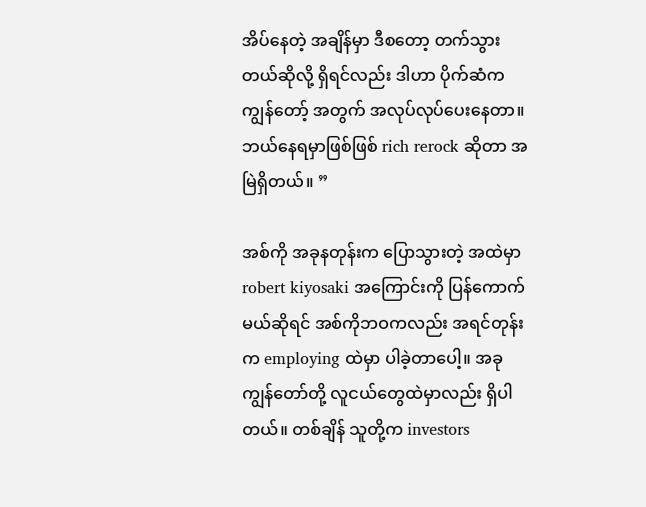အိပ်နေတဲ့ အချိန်မှာ ဒီစတော့ တက်သွားတယ်ဆိုလို့ ရှိရင်လည်း ဒါဟာ ပိုက်ဆံက ကျွန်တော့် အတွက် အလုပ်လုပ်ပေးနေတာ။ ဘယ်နေရမှာဖြစ်ဖြစ် rich rerock ဆိုတာ အမြဲရှိတယ်။ ”

အစ်ကို အခုနတုန်းက ပြောသွားတဲ့ အထဲမှာ robert kiyosaki အကြောင်းကို ပြန်ကောက်မယ်ဆိုရင် အစ်ကိုဘဝကလည်း အရင်တုန်းက employing ထဲမှာ ပါခဲ့တာပေါ့။ အခု ကျွန်တော်တို့ လူငယ်တွေထဲမှာလည်း ရှိပါတယ်။ တစ်ချိန် သူတို့က investors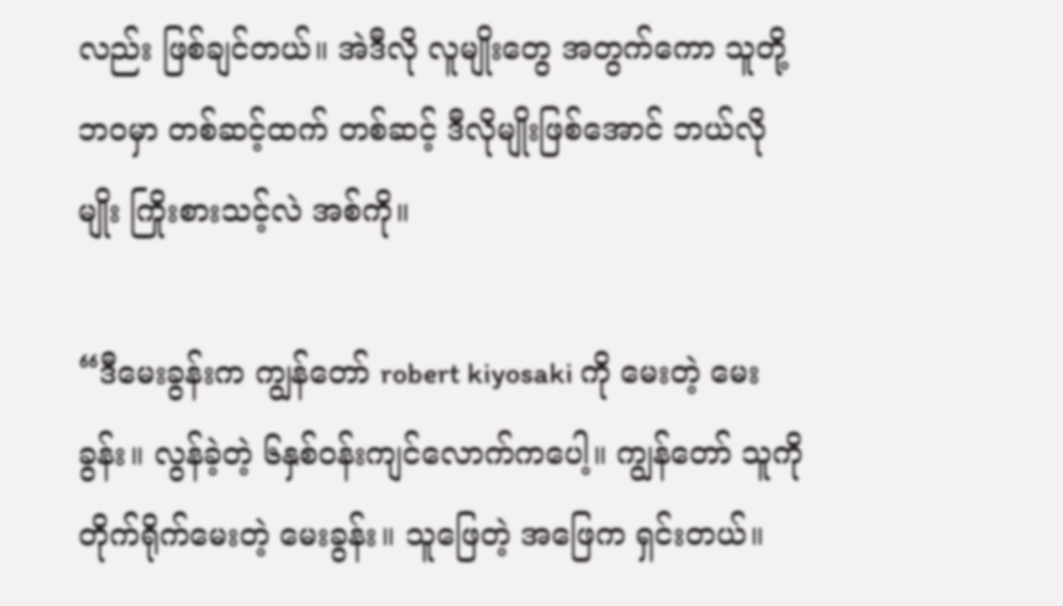လည်း ဖြစ်ချင်တယ်။ အဲဒီလို လူမျိုးတွေ အတွက်ကော သူတို့ဘဝမှာ တစ်ဆင့်ထက် တစ်ဆင့် ဒီလိုမျိုးဖြစ်အောင် ဘယ်လိုမျိုး ကြိုးစားသင့်လဲ အစ်ကို။

“ဒီမေးခွန်းက ကျွန်တော် robert kiyosaki ကို မေးတဲ့ မေးခွန်း။ လွန်ခဲ့တဲ့ ၆နှစ်ဝန်းကျင်လောက်ကပေါ့။ ကျွန်တော် သူကို တိုက်ရိုက်မေးတဲ့ မေးခွန်း။ သူဖြေတဲ့ အဖြေက ရှင်းတယ်။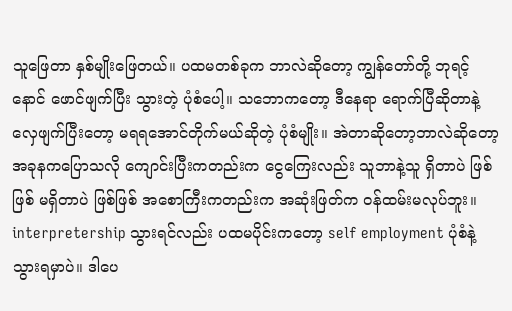သူဖြေတာ နှစ်မျိုးဖြေတယ်။ ပထမတစ်ခုက ဘာလဲဆိုတော့ ကျွန်တော်တို့ ဘုရင့်နောင် ဖောင်ဖျက်ပြီး သွားတဲ့ ပုံစံပေါ့။ သဘောကတော့ ဒီနေရာ ရောက်ပြီဆိုတာနဲ့ လှေဖျက်ပြီးတော့ မရရအောင်တိုက်မယ်ဆိုတဲ့ ပုံစံမျိုး။ အဲတာဆိုတော့ဘာလဲဆိုတော့ အခုနကပြောသလို ကျောင်းပြီးကတည်းက ငွေကြေးလည်း သူဘာနဲ့သူ ရှိတာပဲ ဖြစ်ဖြစ် မရှိတာပဲ ဖြစ်ဖြစ် အစောကြီးကတည်းက အဆုံးဖြတ်က ဝန်ထမ်းမလုပ်ဘူး။ interpretership သွားရင်လည်း ပထမပိုင်းကတော့ self employment ပုံစံနဲ့ သွားရမှာပဲ။ ဒါပေ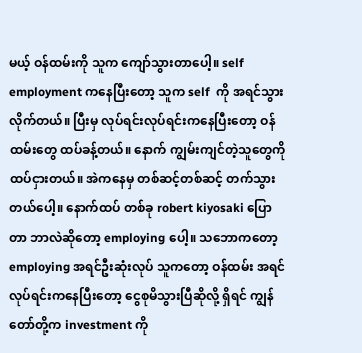မယ့် ဝန်ထမ်းကို သူက ကျော်သွားတာပေါ့။ self employment ကနေပြီးတော့ သူက self  ကို အရင်သွားလိုက်တယ်။ ပြီးမှ လုပ်ရင်းလုပ်ရင်းကနေပြီးတော့ ဝန်ထမ်းတွေ ထပ်ခန့်တယ်။ နောက် ကျွမ်းကျင်တဲ့သူတွေကို ထပ်ငှားတယ်။ အဲကနေမှ တစ်ဆင့်တစ်ဆင့် တက်သွားတယ်ပေါ့။ နောက်ထပ် တစ်ခု robert kiyosaki ပြောတာ ဘာလဲဆိုတော့ employing ပေါ့။ သဘောကတော့ employing အရင်ဦးဆုံးလုပ် သူကတော့ ဝန်ထမ်း အရင်လုပ်ရင်းကနေပြီးတော့ ငွေစုမိသွားပြီဆိုလို့ ရှိရင် ကျွန်တော်တို့က investment ကို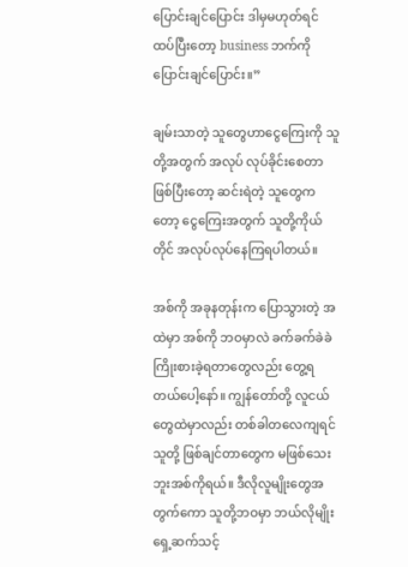ပြောင်းချင်ပြောင်း ဒါမှမဟုတ်ရင် ထပ်ပြီးတော့ business ဘက်ကို ပြောင်းချင်ပြောင်း။”

ချမ်းသာတဲ့ သူတွေဟာငွေကြေးကို သူတို့အတွက် အလုပ် လုပ်ခိုင်းစေတာ ဖြစ်ပြီးတော့ ဆင်းရဲတဲ့ သူတွေကတော့ ငွေကြေးအတွက် သူတို့ကိုယ်တိုင် အလုပ်လုပ်နေကြရပါတယ်။

အစ်ကို အခုနတုန်းက ပြောသွားတဲ့ အထဲမှာ အစ်ကို ဘဝမှာလဲ ခက်ခက်ခဲခဲ ကြိုးစားခဲ့ရတာတွေလည်း တွေ့ရတယ်ပေါ့နော်။ ကျွန်တော်တို့ လူငယ်တွေထဲမှာလည်း တစ်ခါတလေကျရင် သူတို့ ဖြစ်ချင်တာတွေက မဖြစ်သေးဘူးအစ်ကိုရယ်။ ဒီလိုလူမျိုးတွေအတွက်ကော သူတို့ဘဝမှာ ဘယ်လိုမျိုး ရှေ့ဆက်သင့်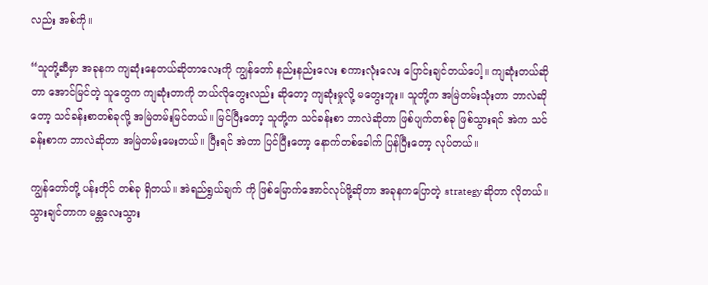လည်း အစ်ကို။

“သူတို့ဆီမှာ အခုနက ကျဆုံးနေတယ်ဆိုတာလေးကို ကျွန်တော် နည်းနည်းလေး စကားလုံးလေး ပြောင်းချင်တယ်ပေါ့။ ကျဆုံးတယ်ဆိုတာ အောင်မြင်တဲ့ သူတွေက ကျဆုံးတာကို ဘယ်လိုတွေးလည်း ဆိုတော့ ကျဆုံးမှုလို့ မတွေးဘူး။ သူတို့က အမြဲတမ်းသုံးတာ ဘာလဲဆိုတော့ သင်ခန်းစာတစ်ခုလို့ အမြဲတမ်းမြင်တယ်။ မြင်ပြီးတော့ သူတို့က သင်ခန်းစာ ဘာလဲဆိုတာ ဖြစ်ပျက်တစ်ခု ဖြစ်သွားရင် အဲက သင်ခန်းစာက ဘာလဲဆိုတာ အမြဲတမ်းမေးတယ်။ ပြီးရင် အဲတာ ပြင်ပြီးတော့ နောက်တစ်ခေါက် ပြန်ပြီးတော့ လုပ်တယ်။

ကျွန်တော်တို့ ပန်းတိုင် တစ်ခု ရှိတယ်။ အဲရည်ရွယ်ချက် ကို ဖြစ်မြောက်အောင်လုပ်ဖို့ဆိုတာ အခုနကပြောတဲ့ strategy ဆိုတာ လိုတယ်။ သွားချင်တာက မန္တလေးသွား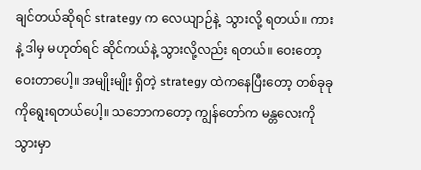ချင်တယ်ဆိုရင် strategy က လေယျာဉ်နဲ့  သွားလို့ ရတယ်။ ကားနဲ့ ဒါမှ မဟုတ်ရင် ဆိုင်ကယ်နဲ့ သွားလို့လည်း ရတယ်။ ဝေးတော့ ဝေးတာပေါ့။ အမျိုးမျိုး ရှိတဲ့ strategy ထဲကနေပြီးတော့ တစ်ခုခုကိုရွေးရတယ်ပေါ့။ သဘောကတော့ ကျွန်တော်က မန္တလေးကို သွားမှာ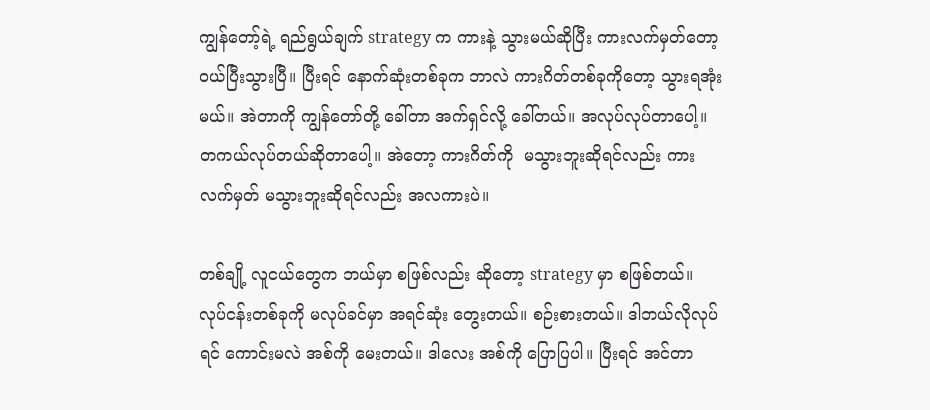ကျွန်တော့်ရဲ့ ရည်ရွယ်ချက် strategy က ကားနဲ့ သွားမယ်ဆိုပြီး ကားလက်မှတ်တော့ ဝယ်ပြီးသွားပြီ။ ပြီးရင် နောက်ဆုံးတစ်ခုက ဘာလဲ ကားဂိတ်တစ်ခုကိုတော့ သွားရအုံးမယ်။ အဲတာကို ကျွန်တော်တို့ ခေါ်တာ အက်ရှင်လို့ ခေါ်တယ်။ အလုပ်လုပ်တာပေါ့။ တကယ်လုပ်တယ်ဆိုတာပေါ့။ အဲတော့ ကားဂိတ်ကို  မသွားဘူးဆိုရင်လည်း ကားလက်မှတ် မသွားဘူးဆိုရင်လည်း အလကားပဲ။

တစ်ချို့ လူငယ်တွေက ဘယ်မှာ စဖြစ်လည်း ဆိုတော့ strategy မှာ စဖြစ်တယ်။ လုပ်ငန်းတစ်ခုကို မလုပ်ခင်မှာ အရင်ဆုံး တွေးတယ်။ စဉ်းစားတယ်။ ဒါဘယ်လိုလုပ်ရင် ကောင်းမလဲ အစ်ကို မေးတယ်။ ဒါလေး အစ်ကို ပြောပြပါ။ ပြီးရင် အင်တာ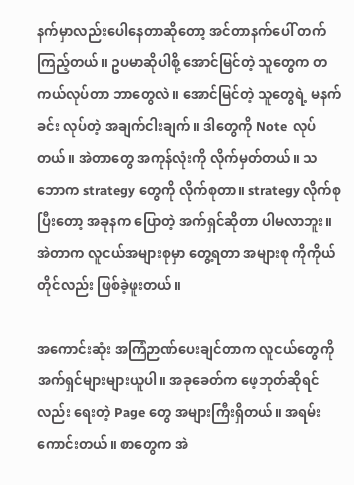နက်မှာလည်းပေါနေတာဆိုတော့ အင်တာနက်ပေါ် တက်ကြည့်တယ်။ ဥပမာဆိုပါစို့ အောင်မြင်တဲ့ သူတွေက တကယ်လုပ်တာ ဘာတွေလဲ။ အောင်မြင်တဲ့ သူတွေရဲ့ မနက်ခင်း လုပ်တဲ့ အချက်ငါးချက်။ ဒါတွေကို Note  လုပ်တယ်။ အဲတာတွေ အကုန်လုံးကို လိုက်မှတ်တယ်။ သဘောက strategy တွေကို လိုက်စုတာ။ strategy လိုက်စုပြီးတော့ အခုနက ပြောတဲ့ အက်ရှင်ဆိုတာ ပါမလာဘူး။ အဲတာက လူငယ်အများစုမှာ တွေ့ရတာ အများစု ကိုကိုယ်တိုင်လည်း ဖြစ်ခဲ့ဖူးတယ်။

အကောင်းဆုံး အကြံဉာဏ်ပေးချင်တာက လူငယ်တွေကို အက်ရှင်များများယူပါ။ အခုခေတ်က ဖေ့ဘုတ်ဆိုရင်လည်း ရေးတဲ့ Page တွေ အများကြီးရှိတယ်။ အရမ်းကောင်းတယ်။ စာတွေက အဲ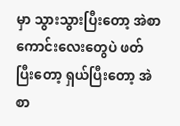မှာ သွားသွားပြီးတော့ အဲစာကောင်းလေးတွေပဲ ဖတ်ပြီးတော့ ရှယ်ပြီးတော့ အဲစာ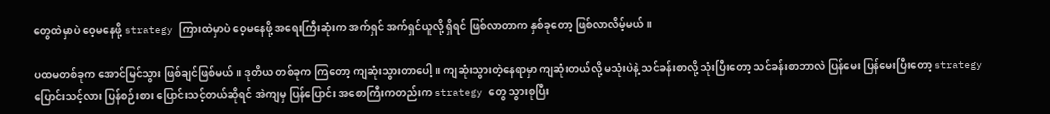တွေထဲမှာပဲ ဝေ့မနေဖို့ strategy ကြားထဲမှာပဲ ဝေ့မနေဖို့ အရေးကြီးဆုံးက အက်ရှင် အက်ရှင်ယူလို့ ရှိရင် ဖြစ်လာတာက နှစ်ခုတော့ ဖြစ်လာလိမ့်မယ်။

ပထမတစ်ခုက အောင်မြင်သွား ဖြစ်ချင်ဖြစ်မယ်။ ဒုတိယ တစ်ခုက ကြတော့ ကျဆုံးသွားတာပေါ့။ ကျဆုံးသွားတဲ့နေရာမှာ ကျဆုံးတယ်လို့ မသုံးပဲနဲ့ သင်ခန်းစာလို့ သုံးပြီးတော့ သင်ခန်းစာဘာလဲ ပြန်မေး ပြန်မေးပြီးတော့ strategy ပြောင်းသင့်လား ပြန်စဉ်းစား ပြောင်းသင့်တယ်ဆိုရင် အဲကျမှ ပြန်ပြောင်း အစောကြီးကတည်းက strategy တွေ သွားစုပြီး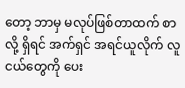တော့ ဘာမှ မလုပ်ဖြစ်တာထက် စာလို့ ရှိရင် အက်ရှင် အရင်ယူလိုက် လူငယ်တွေကို ပေး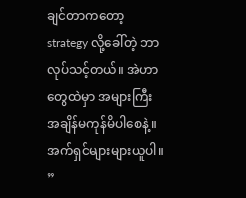ချင်တာကတော့ strategy လို့ခေါ်တဲ့ ဘာလုပ်သင့်တယ်။ အဲဟာတွေထဲမှာ အများကြီး အချိန်မကုန်မိပါစေနဲ့။ အက်ရှင်များများယူပါ။ ”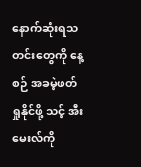နောက်ဆုံးရသတင်းတွေကို နေ့စဉ် အခမဲ့ဖတ်ရှုနိုင်ဖို့ သင့် အီးမေးလ်ကို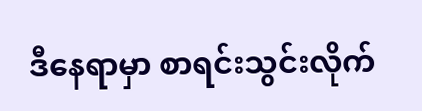ဒီနေရာမှာ စာရင်းသွင်းလိုက်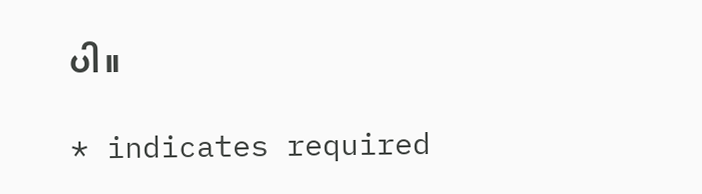ပါ။

* indicates required